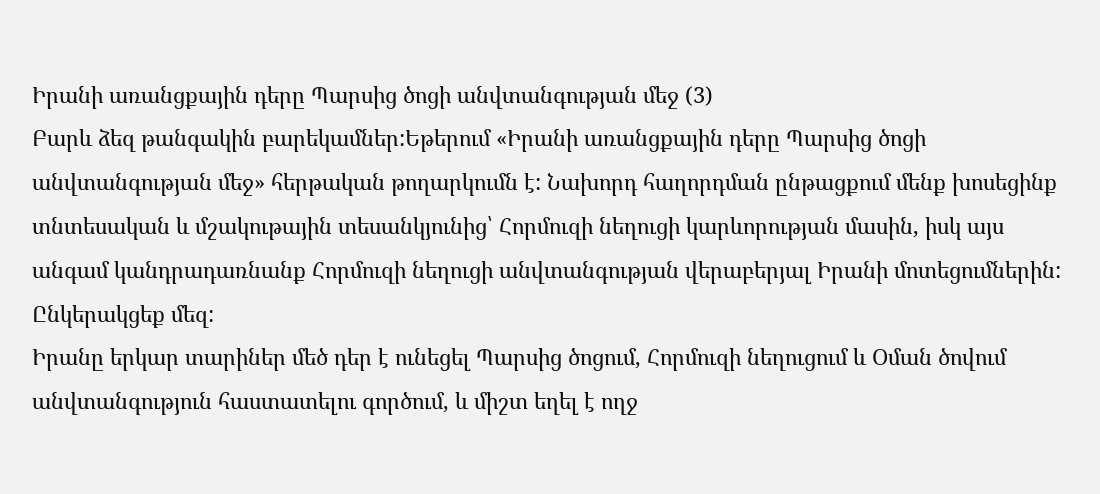Իրանի առանցքային դերը Պարսից ծոցի անվտանգության մեջ (3)
Բարև ձեզ թանգակին բարեկամներ:Եթերում «Իրանի առանցքային դերը Պարսից ծոցի անվտանգության մեջ» հերթական թողարկումն է: Նախորդ հաղորդման ընթացքում մենք խոսեցինք տնտեսական և մշակութային տեսանկյունից՝ Հորմուզի նեղուցի կարևորության մասին, իսկ այս անգամ կանդրադառնանք Հորմուզի նեղուցի անվտանգության վերաբերյալ Իրանի մոտեցումներին: Ընկերակցեք մեզ:
Իրանը երկար տարիներ մեծ դեր է ունեցել Պարսից ծոցում, Հորմուզի նեղուցում և Օման ծովում անվտանգություն հաստատելու գործում, և միշտ եղել է ողջ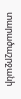տարածաշրջանի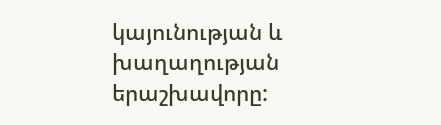կայունության և խաղաղության երաշխավորը: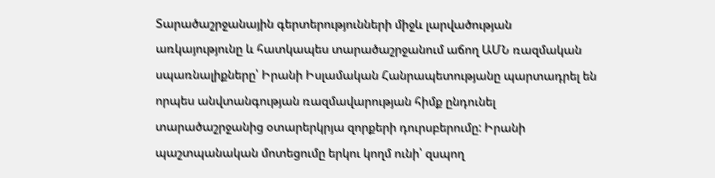Տարածաշրջանային գերտերությունների միջև լարվածության առկայությունը և հատկապես տարածաշրջանում աճող ԱՄՆ ռազմական սպառնալիքները՝ Իրանի Իսլամական Հանրապետությանը պարտադրել են որպես անվտանգության ռազմավարության հիմք ընդունել տարածաշրջանից օտարերկրյա զորքերի դուրսբերումը: Իրանի պաշտպանական մոտեցումը երկու կողմ ունի՝ զսպող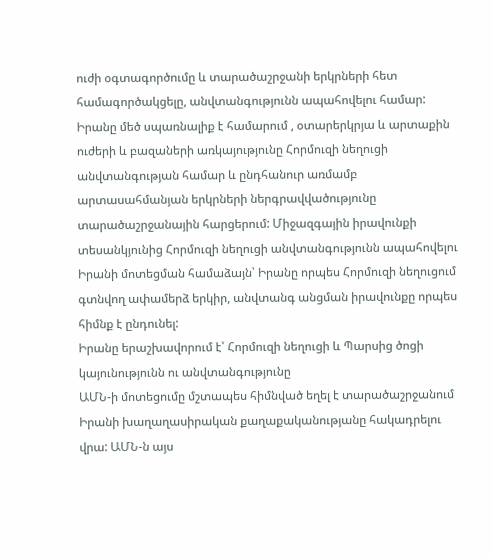ուժի օգտագործումը և տարածաշրջանի երկրների հետ համագործակցելը, անվտանգությունն ապահովելու համար: Իրանը մեծ սպառնալիք է համարում , օտարերկրյա և արտաքին ուժերի և բազաների առկայությունը Հորմուզի նեղուցի անվտանգության համար և ընդհանուր առմամբ արտասահմանյան երկրների ներգրավվածությունը տարածաշրջանային հարցերում: Միջազգային իրավունքի տեսանկյունից Հորմուզի նեղուցի անվտանգությունն ապահովելու Իրանի մոտեցման համաձայն՝ Իրանը որպես Հորմուզի նեղուցում գտնվող ափամերձ երկիր, անվտանգ անցման իրավունքը որպես հիմնք է ընդունել:
Իրանը երաշխավորում է՝ Հորմուզի նեղուցի և Պարսից ծոցի կայունությունն ու անվտանգությունը
ԱՄՆ-ի մոտեցումը մշտապես հիմնված եղել է տարածաշրջանում Իրանի խաղաղասիրական քաղաքականությանը հակադրելու վրա: ԱՄՆ-ն այս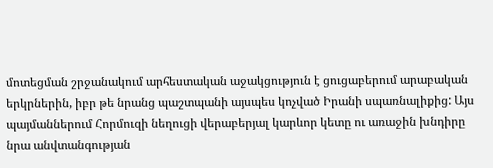մոտեցման շրջանակում արհեստական աջակցություն է ցուցաբերում արաբական երկրներին, իբր թե նրանց պաշտպանի այսպես կոչված Իրանի սպառնալիքից: Այս պայմաններում Հորմուզի նեղուցի վերաբերյալ կարևոր կետը ու առաջին խնդիրը նրա անվտանգության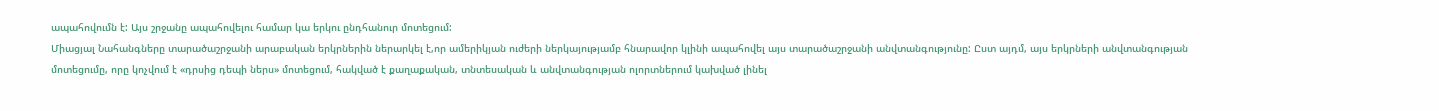ապահովումն է: Այս շրջանը ապահովելու համար կա երկու ընդհանուր մոտեցում:
Միացյալ Նահանգները տարածաշրջանի արաբական երկրներին ներարկել է,որ ամերիկյան ուժերի ներկայությամբ հնարավոր կլինի ապահովել այս տարածաշրջանի անվտանգությունը: Ըստ այդմ, այս երկրների անվտանգության մոտեցումը, որը կոչվում է «դրսից դեպի ներս» մոտեցում, հակված է քաղաքական, տնտեսական և անվտանգության ոլորտներում կախված լինել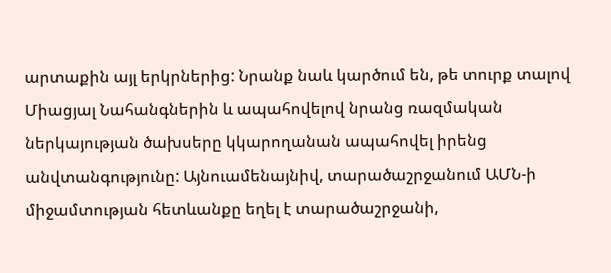արտաքին այլ երկրներից: Նրանք նաև կարծում են, թե տուրք տալով Միացյալ Նահանգներին և ապահովելով նրանց ռազմական ներկայության ծախսերը կկարողանան ապահովել իրենց անվտանգությունը: Այնուամենայնիվ, տարածաշրջանում ԱՄՆ-ի միջամտության հետևանքը եղել է տարածաշրջանի,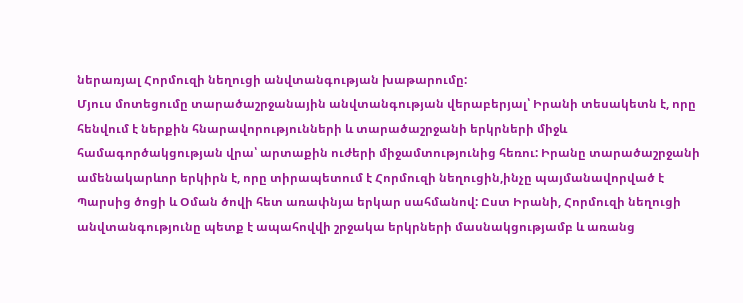ներառյալ Հորմուզի նեղուցի անվտանգության խաթարումը:
Մյուս մոտեցումը տարածաշրջանային անվտանգության վերաբերյալ՝ Իրանի տեսակետն է, որը հենվում է ներքին հնարավորությունների և տարածաշրջանի երկրների միջև համագործակցության վրա՝ արտաքին ուժերի միջամտությունից հեռու: Իրանը տարածաշրջանի ամենակարևոր երկիրն է, որը տիրապետում է Հորմուզի նեղուցին,ինչը պայմանավորված է Պարսից ծոցի և Օման ծովի հետ առափնյա երկար սահմանով: Ըստ Իրանի, Հորմուզի նեղուցի անվտանգությունը պետք է ապահովվի շրջակա երկրների մասնակցությամբ և առանց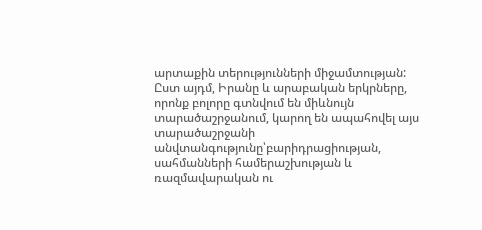արտաքին տերությունների միջամտության: Ըստ այդմ, Իրանը և արաբական երկրները, որոնք բոլորը գտնվում են միևնույն տարածաշրջանում, կարող են ապահովել այս տարածաշրջանի անվտանգությունը՝բարիդրացիության, սահմանների համերաշխության և ռազմավարական ու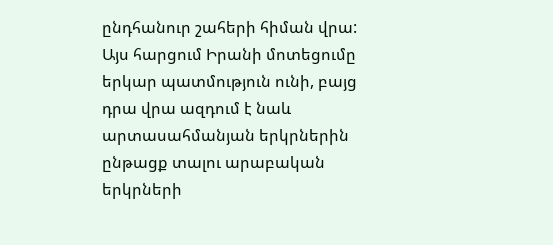ընդհանուր շահերի հիման վրա: Այս հարցում Իրանի մոտեցումը երկար պատմություն ունի, բայց դրա վրա ազդում է նաև արտասահմանյան երկրներին ընթացք տալու արաբական երկրների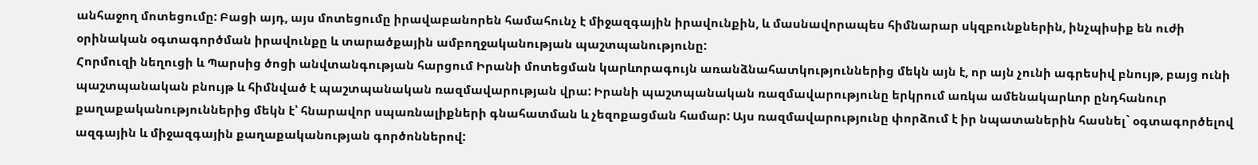անհաջող մոտեցումը: Բացի այդ, այս մոտեցումը իրավաբանորեն համահունչ է միջազգային իրավունքին, և մասնավորապես հիմնարար սկզբունքներին, ինչպիսիք են ուժի օրինական օգտագործման իրավունքը և տարածքային ամբողջականության պաշտպանությունը:
Հորմուզի նեղուցի և Պարսից ծոցի անվտանգության հարցում Իրանի մոտեցման կարևորագույն առանձնահատկություններից մեկն այն է, որ այն չունի ագրեսիվ բնույթ, բայց ունի պաշտպանական բնույթ և հիմնված է պաշտպանական ռազմավարության վրա: Իրանի պաշտպանական ռազմավարությունը երկրում առկա ամենակարևոր ընդհանուր քաղաքականություններից մեկն է՝ հնարավոր սպառնալիքների գնահատման և չեզոքացման համար: Այս ռազմավարությունը փորձում է իր նպատաներին հասնել` օգտագործելով ազգային և միջազգային քաղաքականության գործոններով: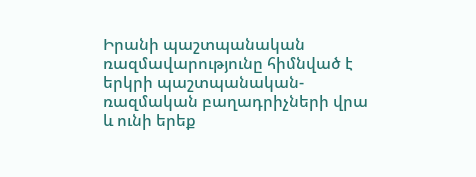Իրանի պաշտպանական ռազմավարությունը հիմնված է երկրի պաշտպանական-ռազմական բաղադրիչների վրա և ունի երեք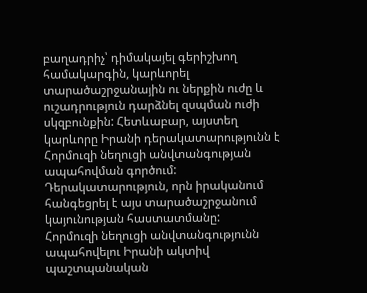բաղադրիչ՝ դիմակայել գերիշխող համակարգին, կարևորել տարածաշրջանային ու ներքին ուժը և ուշադրություն դարձնել զսպման ուժի սկզբունքին: Հետևաբար, այստեղ կարևորը Իրանի դերակատարությունն է Հորմուզի նեղուցի անվտանգության ապահովման գործում: Դերակատարություն, որն իրականում հանգեցրել է այս տարածաշրջանում կայունության հաստատմանը:
Հորմուզի նեղուցի անվտանգությունն ապահովելու Իրանի ակտիվ պաշտպանական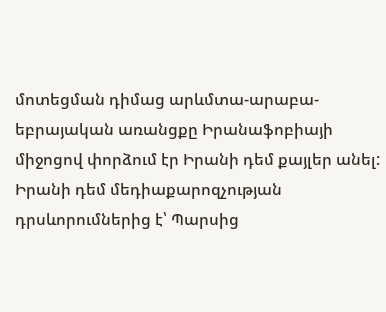մոտեցման դիմաց արևմտա-արաբա-եբրայական առանցքը Իրանաֆոբիայի միջոցով փորձում էր Իրանի դեմ քայլեր անել: Իրանի դեմ մեդիաքարոզչության դրսևորումներից է՝ Պարսից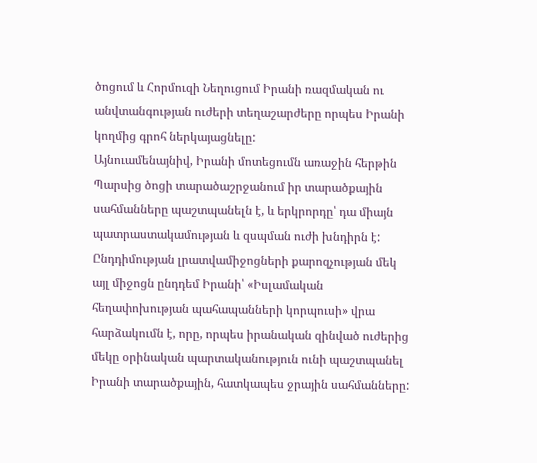ծոցում և Հորմուզի Նեղուցում Իրանի ռազմական ու անվտանգության ուժերի տեղաշարժերը որպես Իրանի կողմից գրոհ ներկայացնելը:
Այնուամենայնիվ, Իրանի մոտեցումն առաջին հերթին Պարսից ծոցի տարածաշրջանում իր տարածքային սահմանները պաշտպանելն է, և երկրորդը՝ դա միայն պատրաստակամության և զսպման ուժի խնդիրն է: Ընդդիմության լրատվամիջոցների քարոզչության մեկ այլ միջոցն ընդդեմ Իրանի՝ «Իսլամական հեղափոխության պահապանների կորպուսի» վրա հարձակումն է, որը, որպես իրանական զինված ուժերից մեկը օրինական պարտականություն ունի պաշտպանել Իրանի տարածքային, հատկապես ջրային սահմանները: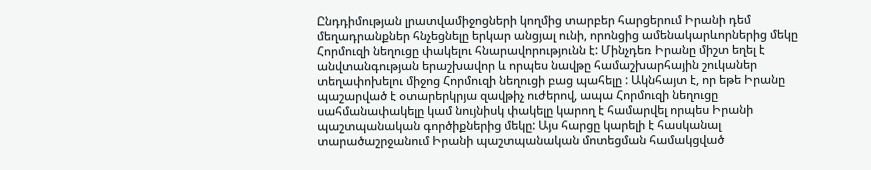Ընդդիմության լրատվամիջոցների կողմից տարբեր հարցերում Իրանի դեմ մեղադրանքներ հնչեցնելը երկար անցյալ ունի, որոնցից ամենակարևորներից մեկը Հորմուզի նեղուցը փակելու հնարավորությունն է: Մինչդեռ Իրանը միշտ եղել է անվտանգության երաշխավոր և որպես նավթը համաշխարհային շուկաներ տեղափոխելու միջոց Հորմուզի նեղուցի բաց պահելը : Ակնհայտ է, որ եթե Իրանը պաշարված է օտարերկրյա զավթիչ ուժերով, ապա Հորմուզի նեղուցը սահմանափակելը կամ նույնիսկ փակելը կարող է համարվել որպես Իրանի պաշտպանական գործիքներից մեկը: Այս հարցը կարելի է հասկանալ տարածաշրջանում Իրանի պաշտպանական մոտեցման համակցված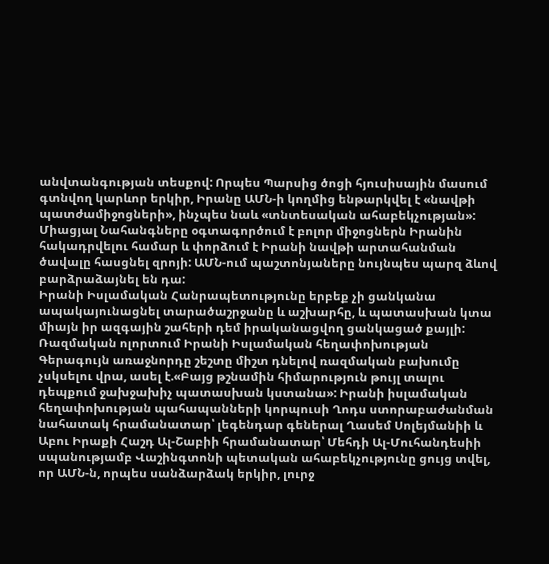անվտանգության տեսքով: Որպես Պարսից ծոցի հյուսիսային մասում գտնվող կարևոր երկիր, Իրանը ԱՄՆ-ի կողմից ենթարկվել է «նավթի պատժամիջոցների», ինչպես նաև «տնտեսական ահաբեկչության»: Միացյալ Նահանգները օգտագործում է բոլոր միջոցներն Իրանին հակադրվելու համար և փորձում է Իրանի նավթի արտահանման ծավալը հասցնել զրոյի: ԱՄՆ-ում պաշտոնյաները նույնպես պարզ ձևով բարձրաձայնել են դա:
Իրանի Իսլամական Հանրապետությունը երբեք չի ցանկանա ապակայունացնել տարածաշրջանը և աշխարհը, և պատասխան կտա միայն իր ազգային շահերի դեմ իրականացվող ցանկացած քայլի: Ռազմական ոլորտում Իրանի Իսլամական հեղափոխության Գերագույն առաջնորդը շեշտը միշտ դնելով ռազմական բախումը չսկսելու վրա, ասել է.«Բայց թշնամին հիմարություն թույլ տալու դեպքում ջախջախիչ պատասխան կստանա»: Իրանի իսլամական հեղափոխության պահապանների կորպուսի Ղոդս ստորաբաժանման նահատակ հրամանատար՝ լեգենդար գեներալ Ղասեմ Սոլեյմանիի և Աբու Իրաքի Հաշդ Ալ-Շաբիի հրամանատար՝ Մեհդի Ալ-Մուհանդեսիի սպանությամբ Վաշինգտոնի պետական ահաբեկչությունը ցույց տվել, որ ԱՄՆ-ն, որպես սանձարձակ երկիր, լուրջ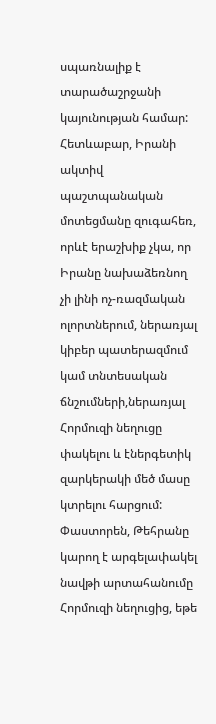սպառնալիք է տարածաշրջանի կայունության համար:
Հետևաբար, Իրանի ակտիվ պաշտպանական մոտեցմանը զուգահեռ, որևէ երաշխիք չկա, որ Իրանը նախաձեռնող չի լինի ոչ-ռազմական ոլորտներում, ներառյալ կիբեր պատերազմում կամ տնտեսական ճնշումների,ներառյալ Հորմուզի նեղուցը փակելու և էներգետիկ զարկերակի մեծ մասը կտրելու հարցում: Փաստորեն, Թեհրանը կարող է արգելափակել նավթի արտահանումը Հորմուզի նեղուցից, եթե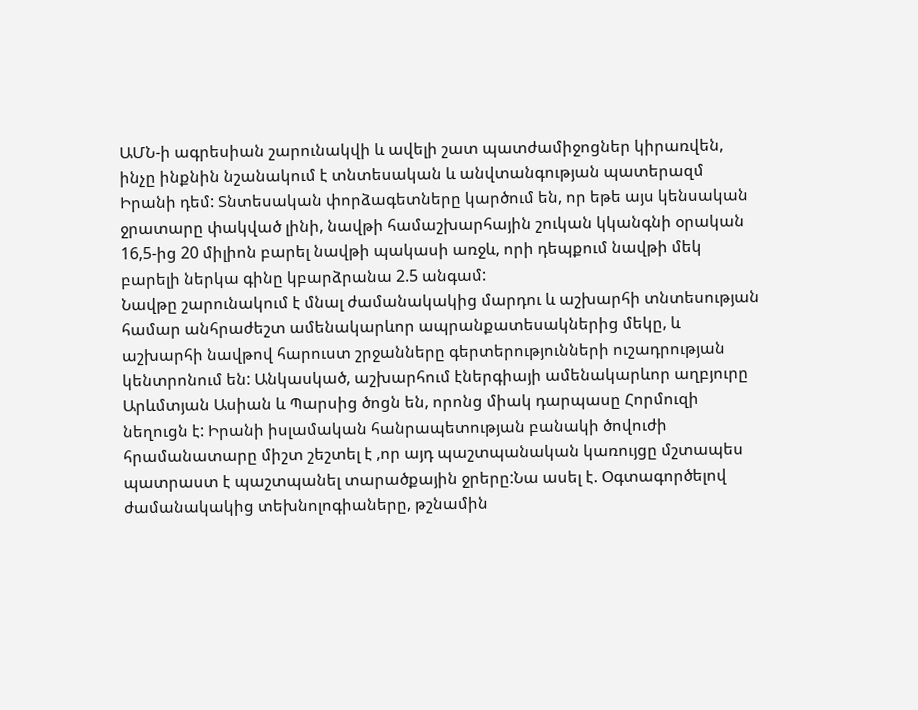ԱՄՆ-ի ագրեսիան շարունակվի և ավելի շատ պատժամիջոցներ կիրառվեն, ինչը ինքնին նշանակում է տնտեսական և անվտանգության պատերազմ Իրանի դեմ: Տնտեսական փորձագետները կարծում են, որ եթե այս կենսական ջրատարը փակված լինի, նավթի համաշխարհային շուկան կկանգնի օրական 16,5-ից 20 միլիոն բարել նավթի պակասի առջև, որի դեպքում նավթի մեկ բարելի ներկա գինը կբարձրանա 2.5 անգամ:
Նավթը շարունակում է մնալ ժամանակակից մարդու և աշխարհի տնտեսության համար անհրաժեշտ ամենակարևոր ապրանքատեսակներից մեկը, և աշխարհի նավթով հարուստ շրջանները գերտերությունների ուշադրության կենտրոնում են: Անկասկած, աշխարհում էներգիայի ամենակարևոր աղբյուրը Արևմտյան Ասիան և Պարսից ծոցն են, որոնց միակ դարպասը Հորմուզի նեղուցն է: Իրանի իսլամական հանրապետության բանակի ծովուժի հրամանատարը միշտ շեշտել է ,որ այդ պաշտպանական կառույցը մշտապես պատրաստ է պաշտպանել տարածքային ջրերը:Նա ասել է. Օգտագործելով ժամանակակից տեխնոլոգիաները, թշնամին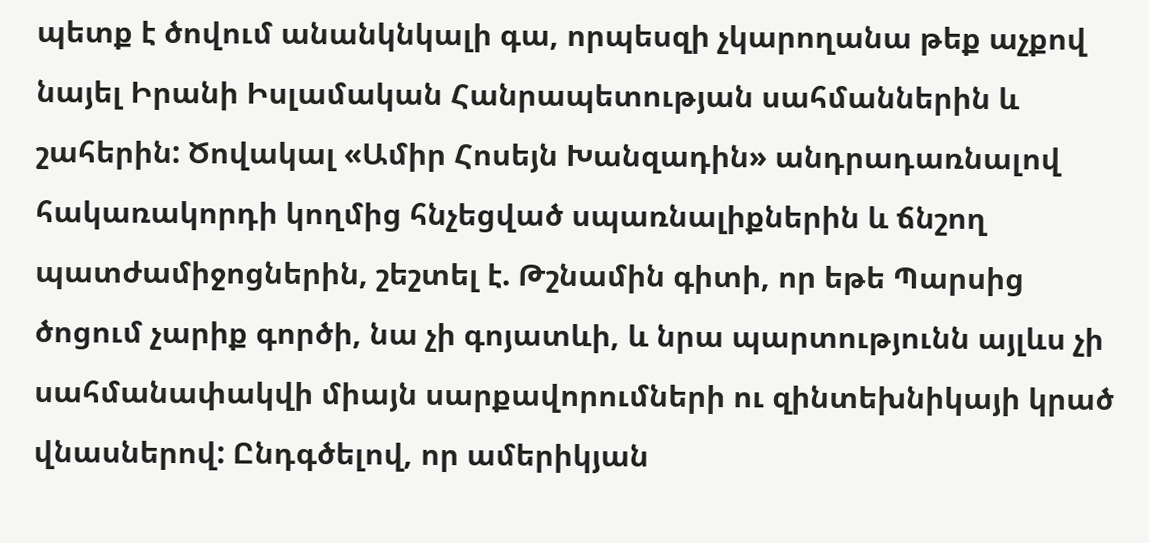պետք է ծովում անանկնկալի գա, որպեսզի չկարողանա թեք աչքով նայել Իրանի Իսլամական Հանրապետության սահմաններին և շահերին: Ծովակալ «Ամիր Հոսեյն Խանզադին» անդրադառնալով հակառակորդի կողմից հնչեցված սպառնալիքներին և ճնշող պատժամիջոցներին, շեշտել է. Թշնամին գիտի, որ եթե Պարսից ծոցում չարիք գործի, նա չի գոյատևի, և նրա պարտությունն այլևս չի սահմանափակվի միայն սարքավորումների ու զինտեխնիկայի կրած վնասներով: Ընդգծելով, որ ամերիկյան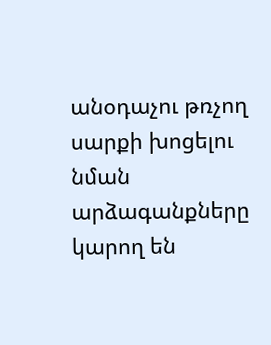անօդաչու թռչող սարքի խոցելու նման արձագանքները կարող են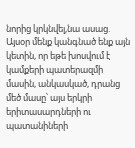նորից կրկնվել,նա ասաց. Այսօր մենք կանգնած ենք այն կետին, որ եթե խոսվում է կամքերի պատերազմի մասին, անկասկած, դրանց մեծ մասը՝ այս երկրի երիտասարդների ու պատանիների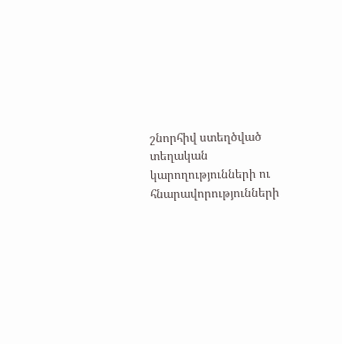շնորհիվ ստեղծված տեղական կարողությունների ու հնարավորությունների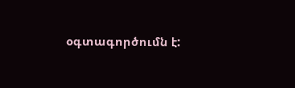օգտագործումն է: